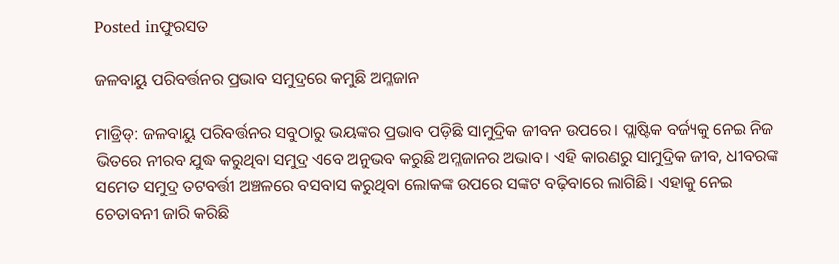Posted inଫୁରସତ

ଜଳବାୟୁ ପରିବର୍ତ୍ତନର ପ୍ରଭାବ ସମୁଦ୍ରରେ କମୁଛି ଅମ୍ଳଜାନ

ମାଡ୍ରିଡ୍‌: ଜଳବାୟୁ ପରିବର୍ତ୍ତନର ସବୁଠାରୁ ଭୟଙ୍କର ପ୍ରଭାବ ପଡ଼ିଛି ସାମୁଦ୍ରିକ ଜୀବନ ଉପରେ। ପ୍ଲାଷ୍ଟିକ ବର୍ଜ୍ୟକୁ ନେଇ ନିଜ ଭିତରେ ନୀରବ ଯୁଦ୍ଧ କରୁଥିବା ସମୁଦ୍ର ଏବେ ଅନୁଭବ କରୁଛି ଅମ୍ଳଜାନର ଅଭାବ। ଏହି କାରଣରୁ ସାମୁଦ୍ରିକ ଜୀବ, ଧୀବରଙ୍କ ସମେତ ସମୁଦ୍ର ତଟବର୍ତ୍ତୀ ଅଞ୍ଚଳରେ ବସବାସ କରୁଥିବା ଲୋକଙ୍କ ଉପରେ ସଙ୍କଟ ବଢ଼ିବାରେ ଲାଗିଛି। ଏହାକୁ ନେଇ ଚେତାବନୀ ଜାରି କରିଛି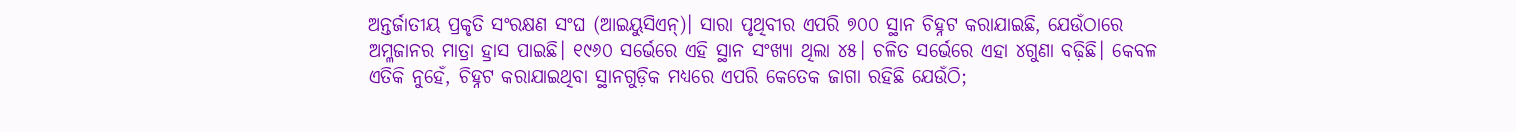ଅନ୍ତର୍ଜାତୀୟ ପ୍ରକୃତି ସଂରକ୍ଷଣ ସଂଘ (ଆଇୟୁସିଏନ୍‌)। ସାରା ପୃଥିବୀର ଏପରି ୭୦୦ ସ୍ଥାନ ଚିହ୍ନଟ କରାଯାଇଛି, ଯେଉଁଠାରେ ଅମ୍ଳଜାନର ମାତ୍ରା ହ୍ରାସ ପାଇଛି। ୧୯୬୦ ସର୍ଭେରେ ଏହି ସ୍ଥାନ ସଂଖ୍ୟା ଥିଲା ୪୫। ଚଳିତ ସର୍ଭେରେ ଏହା ୪ଗୁଣା ବଢ଼ିଛି। କେବଳ ଏତିକି ନୁହେଁ, ଚିହ୍ନଟ କରାଯାଇଥିବା ସ୍ଥାନଗୁଡ଼ିକ ମଧ୍ୟରେ ଏପରି କେତେକ ଜାଗା ରହିଛି ଯେଉଁଠି;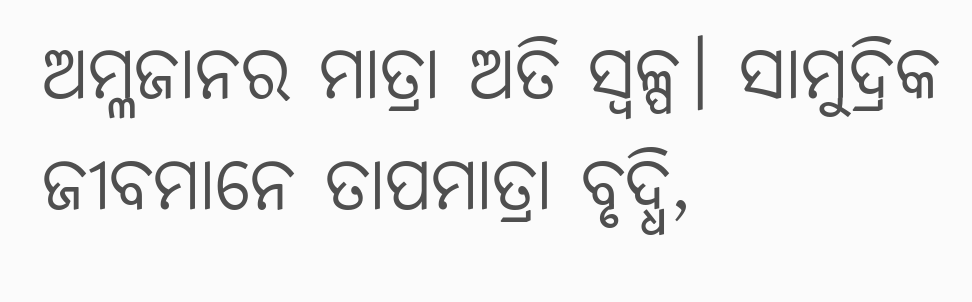ଅମ୍ଳଜାନର ମାତ୍ରା ଅତି ସ୍ବଳ୍ପ। ସାମୁଦ୍ରିକ ଜୀବମାନେ ତାପମାତ୍ରା ବୃଦ୍ଧି,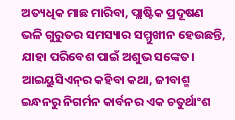ଅତ୍ୟଧିକ ମାଛ ମାରିବା, ପ୍ଲାଷ୍ଟିକ ପ୍ରଦୂଷଣ ଭଳି ଗୁରୁତର ସମସ୍ୟାର ସମ୍ମୁଖୀନ ହେଉଛନ୍ତି, ଯାହା ପରିବେଶ ପାଇଁ ଅଶୁଭ ସଙ୍କେତ।
ଆଇୟୁସିଏନ୍‌ର କହିବା କଥା, ଜୀବାଶ୍ମ ଇନ୍ଧନରୁ ନିଗର୍ମନ କାର୍ବନର ଏକ ଚତୁର୍ଥାଂଶ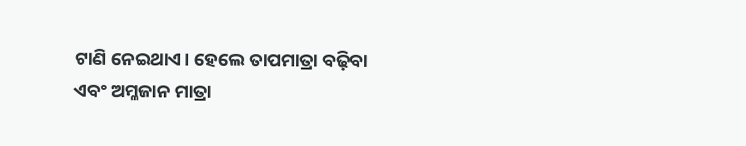ଟାଣି ନେଇଥାଏ। ହେଲେ ତାପମାତ୍ରା ବଢ଼ିବା ଏବଂ ଅମ୍ଳଜାନ ମାତ୍ରା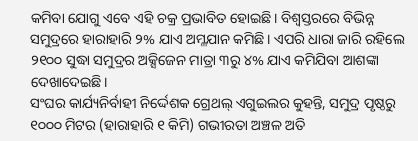କମିବା ଯୋଗୁ ଏବେ ଏହି ଚକ୍ର ପ୍ରଭାବିତ ହୋଇଛି। ବିଶ୍ୱସ୍ତରରେ ବିଭିନ୍ନ ସମୁଦ୍ରରେ ହାରାହାରି ୨% ଯାଏ ଅମ୍ଳଯାନ କମିଛି। ଏପରି ଧାରା ଜାରି ରହିଲେ ୨୧୦୦ ସୁଦ୍ଧା ସମୁଦ୍ରର ଅକ୍ସିଜେନ ମାତ୍ରା ୩ରୁ ୪% ଯାଏ କମିଯିବା ଆଶଙ୍କା ଦେଖାଦେଇଛି।
ସଂଘର କାର୍ଯ୍ୟନିର୍ବାହୀ ନିର୍ଦ୍ଦେଶକ ଗ୍ରେଥଲ୍‌ ଏଗୁଇଲର କୁହନ୍ତି, ସମୁଦ୍ର ପୃଷ୍ଠରୁ ୧୦୦୦ ମିଟର (ହାରାହାରି ୧ କିମି) ଗଭୀରତା ଅଞ୍ଚଳ ଅତି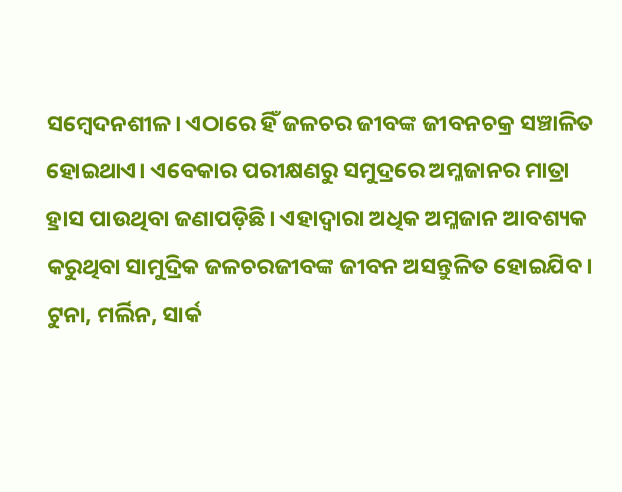ସମ୍ବେଦନଶୀଳ। ଏଠାରେ ହିଁ ଜଳଚର ଜୀବଙ୍କ ଜୀବନଚକ୍ର ସଞ୍ଚାଳିତ ହୋଇଥାଏ। ଏବେକାର ପରୀକ୍ଷଣରୁ ସମୁଦ୍ରରେ ଅମ୍ଳଜାନର ମାତ୍ରା ହ୍ରାସ ପାଉଥିବା ଜଣାପଡ଼ିଛି। ଏହାଦ୍ୱାରା ଅଧିକ ଅମ୍ଳଜାନ ଆବଶ୍ୟକ କରୁଥିବା ସାମୁଦ୍ରିକ ଜଳଚରଜୀବଙ୍କ ଜୀବନ ଅସନ୍ତୁଳିତ ହୋଇଯିବ। ଟୁନା, ମର୍ଲିନ, ସାର୍କ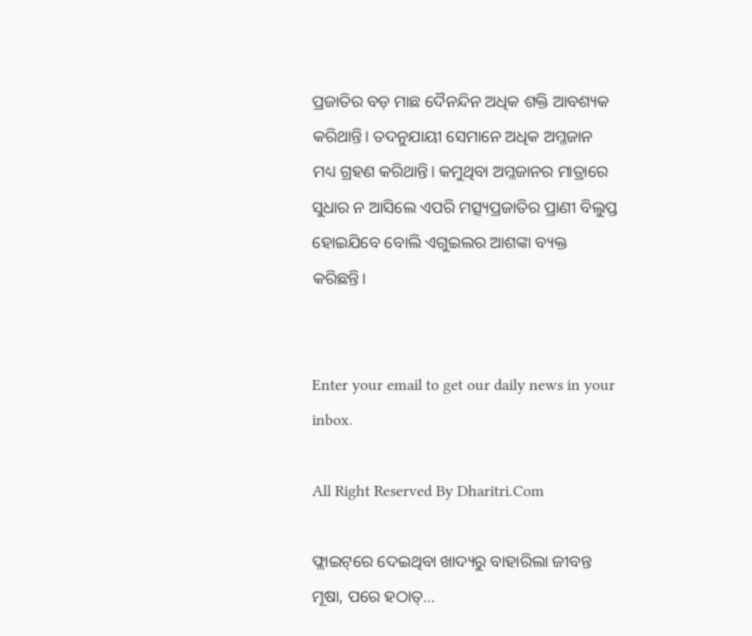ପ୍ରଜାତିର ବଡ଼ ମାଛ ଦୈନନ୍ଦିନ ଅଧିକ ଶକ୍ତି ଆବଶ୍ୟକ କରିଥାନ୍ତି। ତଦନୁଯାୟୀ ସେମାନେ ଅଧିକ ଅମ୍ଳଜାନ ମଧ୍ୟ ଗ୍ରହଣ କରିଥାନ୍ତି। କମୁଥିବା ଅମ୍ଳଜାନର ମାତ୍ରାରେ ସୁଧାର ନ ଆସିଲେ ଏପରି ମତ୍ସ୍ୟପ୍ରଜାତିର ପ୍ରାଣୀ ବିଲୁପ୍ତ ହୋଇଯିବେ ବୋଲି ଏଗୁଇଲର ଆଶଙ୍କା ବ୍ୟକ୍ତ କରିଛନ୍ତି।


Enter your email to get our daily news in your inbox.

All Right Reserved By Dharitri.Com

ଫ୍ଲାଇଟ୍‌ରେ ଦେଇଥିବା ଖାଦ୍ୟରୁ ବାହାରିଲା ଜୀବନ୍ତ ମୂଷା, ପରେ ହଠାତ୍‌…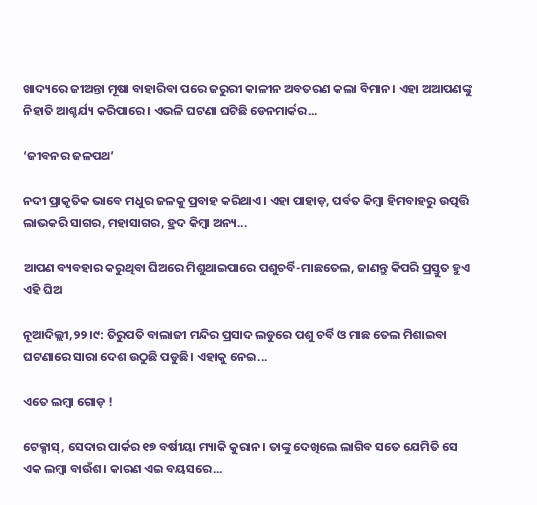ଖାଦ୍ୟରେ ଜୀଅନ୍ତା ମୂଷା ବାହାରିବା ପରେ ଜରୁରୀ କାଳୀନ ଅବତରଣ କଲା ବିମାନ। ଏହା ଅଆପଣଙ୍କୁ ନିହାତି ଆଶ୍ଚର୍ଯ୍ୟ କରିପାରେ। ଏଭଳି ଘଟଣା ଘଟିଛି ଡେନମାର୍କର...

‘ଜୀବନର ଜଳପଥ’

ନଦୀ ପ୍ରାକୃତିକ ଭାବେ ମଧୁର ଜଳକୁ ପ୍ରବାହ କରିଥାଏ। ଏହା ପାହାଡ଼, ପର୍ବତ କିମ୍ବା ହିମବାହରୁ ଉତ୍ପତ୍ତି ଲାଭକରି ସାଗର, ମହାସାଗର, ହ୍ରଦ କିମ୍ବା ଅନ୍ୟ...

ଆପଣ ବ୍ୟବହାର କରୁଥିବା ଘିଅରେ ମିଶୁଥାଇପାରେ ପଶୁଚର୍ବି-ମାଛତେଲ, ଜାଣନ୍ତୁ କିପରି ପ୍ରସ୍ତୁତ ହୁଏ ଏହି ଘିଅ

ନୂଆଦିଲ୍ଲୀ,୨୨।୯: ତିରୁପତି ବାଲାଜୀ ମନ୍ଦିର ପ୍ରସାଦ ଲଡୁରେ ପଶୁ ଚର୍ବି ଓ ମାଛ ତେଲ ମିଶାଇବା ଘଟଣାରେ ସାରା ଦେଶ ଉଠୁଛି ପଡୁଛି। ଏହାକୁ ନେଇ...

ଏତେ ଲମ୍ବା ଗୋଡ଼ !

ଟେକ୍ସାସ୍‌, ସେଦାର ପାର୍କର ୧୭ ବର୍ଷୀୟା ମ୍ୟାକି କୁରାନ। ତାଙ୍କୁ ଦେଖିଲେ ଲାଗିବ ସତେ ଯେମିତି ସେ ଏକ ଲମ୍ବା ବାଉଁଶ। କାରଣ ଏଇ ବୟସରେ...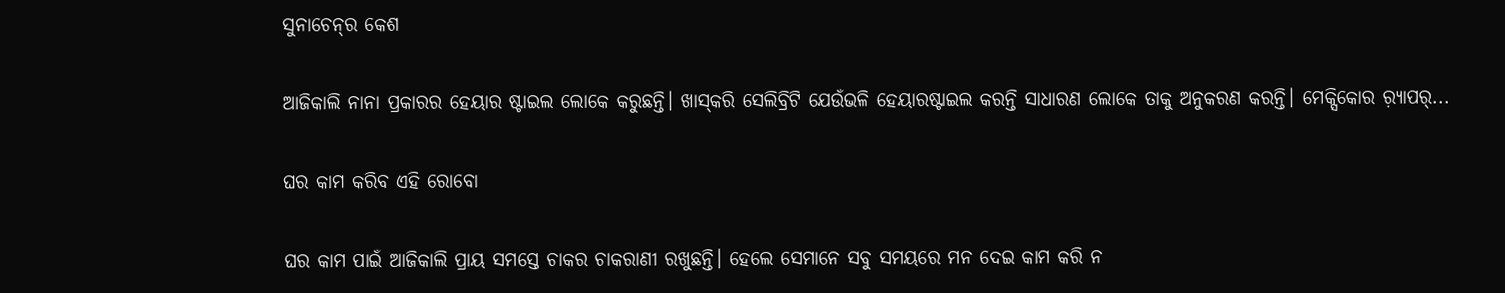ସୁନାଚେନ୍‌ର କେଶ

ଆଜିକାଲି ନାନା ପ୍ରକାରର ହେୟାର ଷ୍ଟାଇଲ ଲୋକେ କରୁଛନ୍ତି। ଖାସ୍‌କରି ସେଲିବ୍ରିଟି ଯେଉଁଭଳି ହେୟାରଷ୍ଟାଇଲ କରନ୍ତି ସାଧାରଣ ଲୋକେ ତାକୁ ଅନୁକରଣ କରନ୍ତି। ମେକ୍ସିକୋର ର଼୍ୟାପର୍‌...

ଘର କାମ କରିବ ଏହି ରୋବୋ

ଘର କାମ ପାଇଁ ଆଜିକାଲି ପ୍ରାୟ ସମସ୍ତେ ଚାକର ଚାକରାଣୀ ରଖୁଛନ୍ତି। ହେଲେ ସେମାନେ ସବୁ ସମୟରେ ମନ ଦେଇ କାମ କରି ନ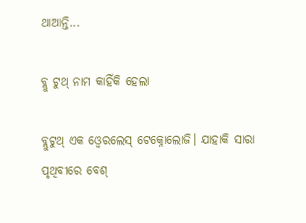ଥାଆନ୍ତି...

ବ୍ଲୁ ଟୁଥ୍‌ ନାମ କାହିଁକି ହେଲା

ବ୍ଲୁଟୁଥ୍‌ ଏକ ଓ୍ବେରଲେସ୍‌ ଟେକ୍ନୋଲୋଜି। ଯାହାକି ସାରା ପୃଥିବୀରେ ବେଶ୍‌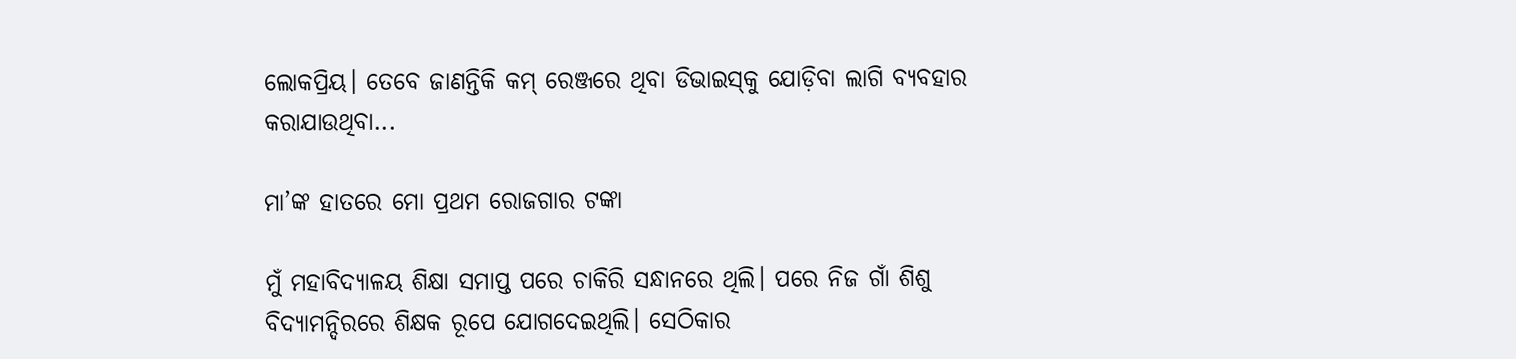ଲୋକପ୍ରିୟ। ତେବେ ଜାଣନ୍ତିକି କମ୍‌ ରେଞ୍ଜରେ ଥିବା ଡିଭାଇସ୍‌କୁ ଯୋଡ଼ିବା ଲାଗି ବ୍ୟବହାର କରାଯାଉଥିବା...

ମା’ଙ୍କ ହାତରେ ମୋ ପ୍ରଥମ ରୋଜଗାର ଟଙ୍କା

ମୁଁ ମହାବିଦ୍ୟାଳୟ ଶିକ୍ଷା ସମାପ୍ତ ପରେ ଚାକିରି ସନ୍ଧାନରେ ଥିଲି। ପରେ ନିଜ ଗାଁ ଶିଶୁ ବିଦ୍ୟାମନ୍ଦିରରେ ଶିକ୍ଷକ ରୂପେ ଯୋଗଦେଇଥିଲି। ସେଠିକାର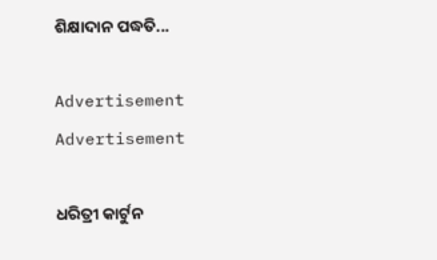ଶିକ୍ଷାଦାନ ପଦ୍ଧତି...

Advertisement
Advertisement

ଧରିତ୍ରୀ କାର୍ଟୁନ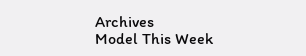Archives
Model This Week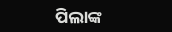ପିଲାଙ୍କ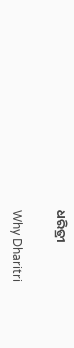ଧରିତ୍ରୀ

Why Dharitri